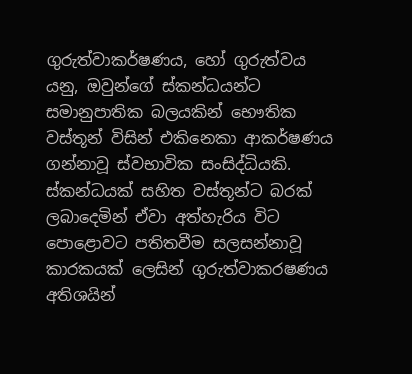ගුරුත්වාකර්ෂණය, හෝ ගුරුත්වය යනු, ඔවුන්ගේ ස්කන්ධයන්ට සමානුපාතික බලයකින් භෞතික වස්තූන් විසින් එකිනෙකා ආකර්ෂණය ගන්නාවූ ස්වභාවික සංසිද්ධියකි. ස්කන්ධයක් සහිත වස්තූන්ට බරක් ලබාදෙමින් ඒවා අත්හැරිය විට පොළොවට පතිතවීම සලසන්නාවූ කාරකයක් ලෙසින් ගුරුත්වාකරෂණය අතිශයින්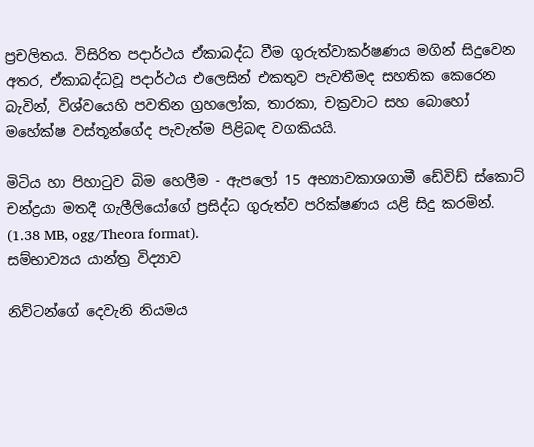ප්‍රචලිතය. විසිරිත පදාර්ථය ඒකාබද්ධ වීම ගුරුත්වාකර්ෂණය මගින් සිදුවෙන අතර, ඒකාබද්ධවූ පදාර්ථය එලෙසින් එකතුව පැවතීමද සහතික කෙරෙන බැවින්, විශ්වයෙහි පවතින ග්‍රහලෝක, තාරකා, චක්‍රවාට සහ බොහෝ මහේක්ෂ වස්තූන්ගේද පැවැත්ම පිළිබඳ වගකියයි.

මිටිය හා පිහාටුව බිම හෙලීම - ඇපලෝ 15 අභ්‍යාවකාශගාමී ඩේවිඩ් ස්කොට් චන්ද්‍රයා මතදී ගැලීලියෝගේ ප්‍රසිද්ධ ගුරුත්ව පරික්ෂණය යළි සිදු කරමින්. (1.38 MB, ogg/Theora format).
සම්භාව්‍යය යාන්ත්‍ර විද්‍යාව

නිව්ටන්ගේ දෙවැනි නියමය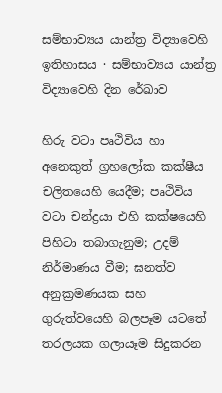සම්භාව්‍යය යාන්ත්‍ර විද්‍යාවෙහි ඉතිහාසය · සම්භාව්‍යය යාන්ත්‍ර විද්‍යාවෙහි දින රේඛාව

හිරු වටා පෘථිවිය හා අනෙකුත් ග්‍රහලෝක කක්ෂීය චලිතයෙහි යෙදීම; පෘථිවිය වටා චන්ද්‍රයා එහි කක්ෂයෙහි පිහිටා තබාගැනුම; උදම් නිර්මාණය වීම; ඝනත්ව අනුක්‍රමණයක සහ ගුරුත්වයෙහි බලපෑම යටතේ තරලයක ගලායෑම සිදුකරන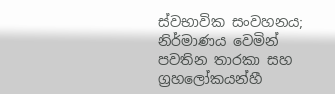ස්වභාවික සංවහනය; නිර්මාණය වෙමින් පවතින තාරකා සහ ග්‍රහලෝකයන්හී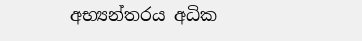අභ්‍යන්තරය අධික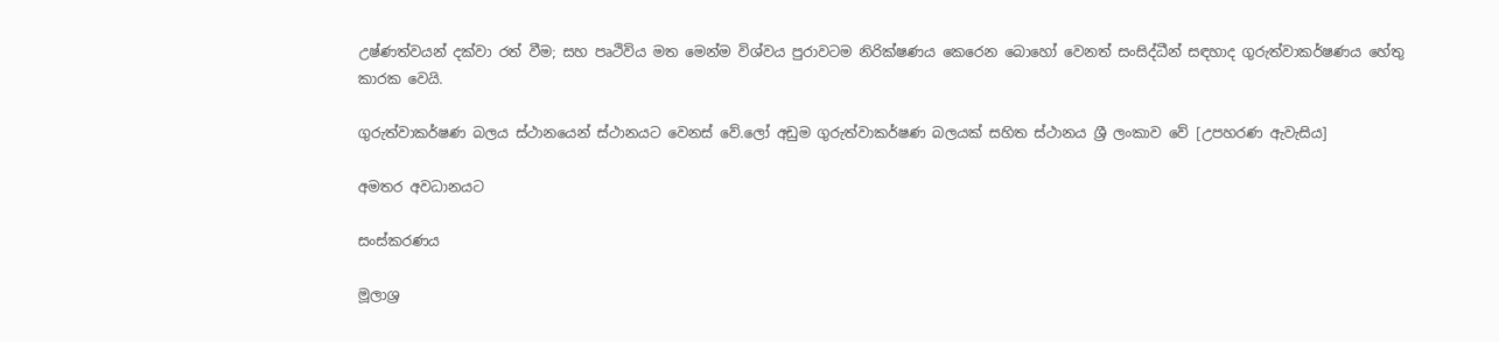උෂ්ණත්වයන් දක්වා රත් වීම; සහ පෘථිවිය මත මෙන්ම විශ්වය පුරාවටම නිරික්ෂණය කෙරෙන බොහෝ වෙනත් සංසිද්ධීන් සඳහාද ගුරුත්වාකර්ෂණය හේතු කාරක වෙයි.

ගුරුත්වාකර්ෂණ බලය ස්ථානයෙන් ස්ථානයට වෙනස් වේ.ලෝ අඩුම ගුරුත්වාකර්ෂණ බලයක් සහිත ස්ථානය ශ්‍රී ලංකාව වේ [උපහරණ ඇවැසිය]

අමතර අවධානයට

සංස්කරණය

මූලාශ්‍ර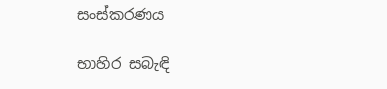සංස්කරණය

භාහිර සබැඳි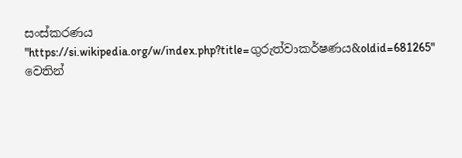සංස්කරණය
"https://si.wikipedia.org/w/index.php?title=ගුරුත්වාකර්ෂණය&oldid=681265" වෙතින්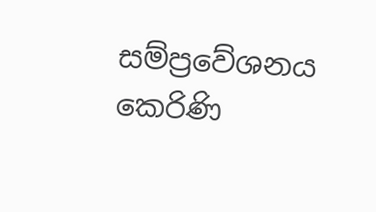සම්ප්‍රවේශනය කෙරිණි